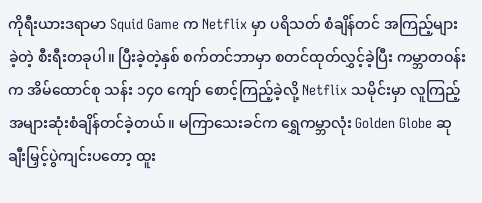ကိုရီးယားဒရာမာ Squid Game က Netflix မှာ ပရိသတ် စံချိန်တင် အကြည့်များခဲ့တဲ့ စီးရီးတခုပါ။ ပြီးခဲ့တဲ့နှစ် စက်တင်ဘာမှာ စတင်ထုတ်လွှင့်ခဲ့ပြီး ကမ္ဘာတဝန်းက အိမ်ထောင်စု သန်း ၁၄၀ ကျော် စောင့်ကြည့်ခဲ့လို့ Netflix သမိုင်းမှာ လူကြည့်အများဆုံးစံချိန်တင်ခဲ့တယ်။ မကြာသေးခင်က ရွှေကမ္ဘာလုံး Golden Globe ဆုချီးမြှင့်ပွဲကျင်းပတော့ ထူး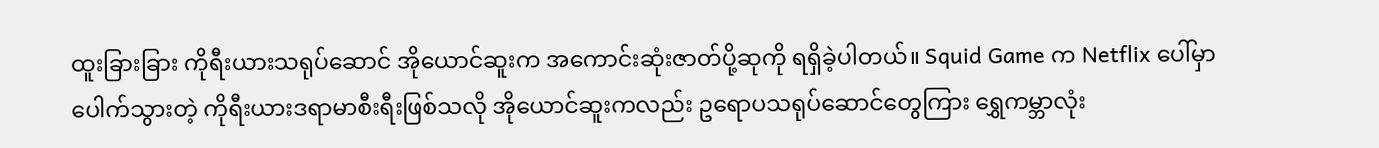ထူးခြားခြား ကိုရီးယားသရုပ်ဆောင် အိုယောင်ဆူးက အကောင်းဆုံးဇာတ်ပို့ဆုကို ရရှိခဲ့ပါတယ်။ Squid Game က Netflix ပေါ်မှာ ပေါက်သွားတဲ့ ကိုရီးယားဒရာမာစီးရီးဖြစ်သလို အိုယောင်ဆူးကလည်း ဥရောပသရုပ်ဆောင်တွေကြား ရွှေကမ္ဘာလုံး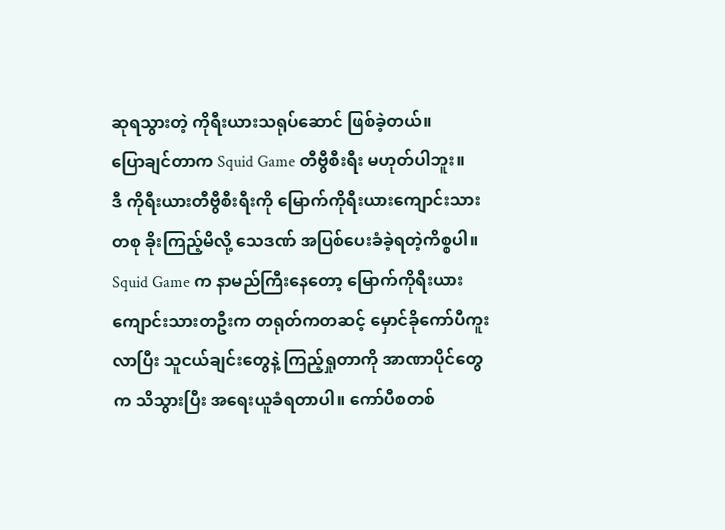ဆုရသွားတဲ့ ကိုရီးယားသရုပ်ဆောင် ဖြစ်ခဲ့တယ်။
ပြောချင်တာက Squid Game တီဗွီစီးရီး မဟုတ်ပါဘူး။
ဒီ ကိုရီးယားတီဗွီစီးရီးကို မြောက်ကိုရီးယားကျောင်းသားတစု ခိုးကြည့်မိလို့ သေဒဏ် အပြစ်ပေးခံခဲ့ရတဲ့ကိစ္စပါ။ Squid Game က နာမည်ကြီးနေတော့ မြောက်ကိုရီးယား ကျောင်းသားတဦးက တရုတ်ကတဆင့် မှောင်ခိုကော်ပီကူးလာပြီး သူငယ်ချင်းတွေနဲ့ ကြည့်ရှုတာကို အာဏာပိုင်တွေက သိသွားပြီး အရေးယူခံရတာပါ။ ကော်ပီစတစ်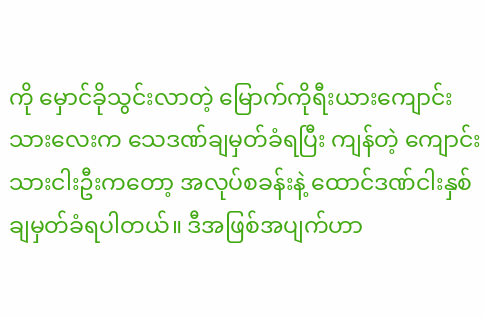ကို မှောင်ခိုသွင်းလာတဲ့ မြောက်ကိုရီးယားကျောင်းသားလေးက သေဒဏ်ချမှတ်ခံရပြီး ကျန်တဲ့ ကျောင်းသားငါးဦးကတော့ အလုပ်စခန်းနဲ့ ထောင်ဒဏ်ငါးနှစ် ချမှတ်ခံရပါတယ်။ ဒီအဖြစ်အပျက်ဟာ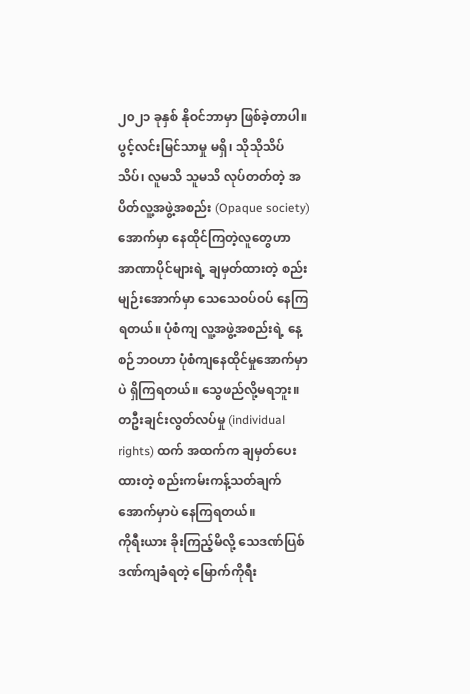၂၀၂၁ ခုနှစ် နိုဝင်ဘာမှာ ဖြစ်ခဲ့တာပါ။
ပွင့်လင်းမြင်သာမှု မရှိ၊ သိုသိုသိပ်သိပ်၊ လူမသိ သူမသိ လုပ်တတ်တဲ့ အပိတ်လူ့အဖွဲ့အစည်း (Opaque society) အောက်မှာ နေထိုင်ကြတဲ့လူတွေဟာ အာဏာပိုင်များရဲ့ ချမှတ်ထားတဲ့ စည်းမျဉ်းအောက်မှာ သေသေဝပ်ဝပ် နေကြရတယ်။ ပုံစံကျ လူ့အဖွဲ့အစည်းရဲ့ နေ့စဉ်ဘဝဟာ ပုံစံကျနေထိုင်မှုအောက်မှာပဲ ရှိကြရတယ်။ သွေဖည်လို့မရဘူး။ တဦးချင်းလွတ်လပ်မှု (individual rights) ထက် အထက်က ချမှတ်ပေးထားတဲ့ စည်းကမ်းကန့်သတ်ချက်အောက်မှာပဲ နေကြရတယ်။
ကိုရီးယား ခိုးကြည့်မိလို့ သေဒဏ်ပြစ်ဒဏ်ကျခံရတဲ့ မြောက်ကိုရီး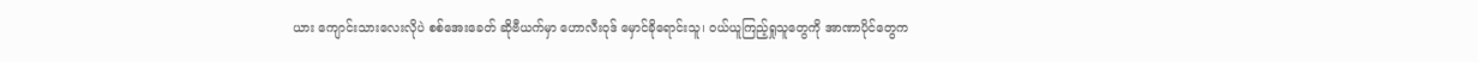ယား ကျောင်းသားလေးလိုပဲ စစ်အေးခေတ် ဆိုဗီယက်မှာ ဟောလီးဝုဒ် မှောင်ခိုရောင်းသူ၊ ဝယ်ယူကြည့်ရှုသူတွေကို အာဏာပိုင်တွေက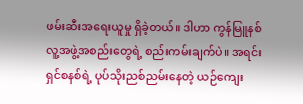ဖမ်းဆီးအရေးယူမှု ရှိခဲ့တယ်။ ဒါဟာ ကွန်မြူနစ်လူ့အဖွဲ့အစည်းတွေရဲ့ စည်းကမ်းချက်ပဲ။ အရင်းရှင်စနစ်ရဲ့ ပုပ်သိုးညစ်ညမ်းနေတဲ့ ယဉ်ကျေး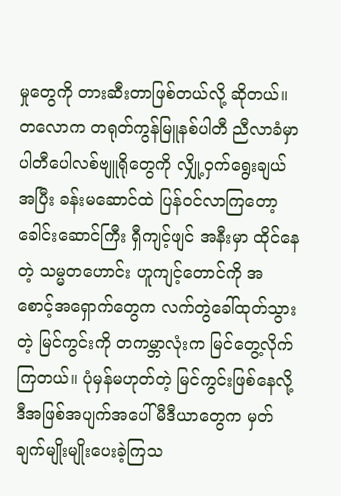မှုတွေကို တားဆီးတာဖြစ်တယ်လို့ ဆိုတယ်။
တလောက တရုတ်ကွန်မြူနစ်ပါတီ ညီလာခံမှာ ပါတီပေါလစ်ဗျူရိုတွေကို လျှို့ဝှက်ရွေးချယ်အပြီး ခန်းမဆောင်ထဲ ပြန်ဝင်လာကြတော့ ခေါင်းဆောင်ကြီး ရှီကျင့်ဖျင် အနီးမှာ ထိုင်နေတဲ့ သမ္မတဟောင်း ဟူကျင့်တောင်ကို အစောင့်အရှောက်တွေက လက်တွဲခေါ်ထုတ်သွားတဲ့ မြင်ကွင်းကို တကမ္ဘာလုံးက မြင်တွေ့လိုက်ကြတယ်။ ပုံမှန်မဟုတ်တဲ့ မြင်ကွင်းဖြစ်နေလို့ ဒီအဖြစ်အပျက်အပေါ် မီဒီယာတွေက မှတ်ချက်မျိုးမျိုးပေးခဲ့ကြသ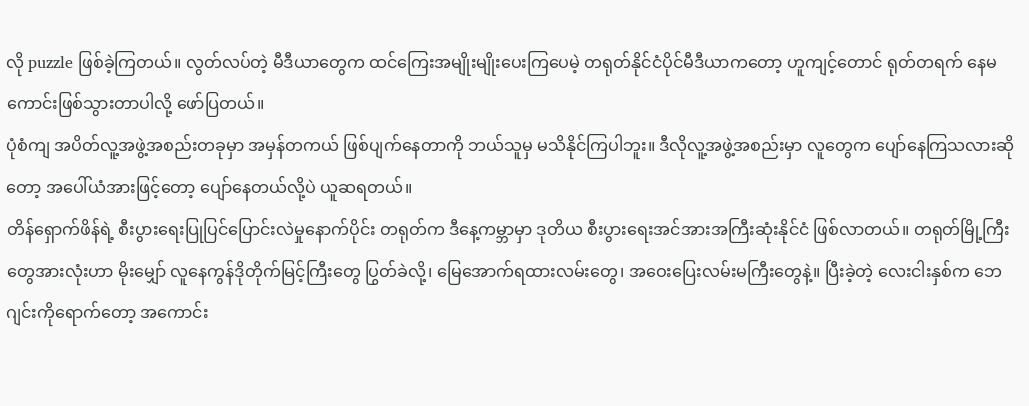လို puzzle ဖြစ်ခဲ့ကြတယ်။ လွတ်လပ်တဲ့ မီဒီယာတွေက ထင်ကြေးအမျိုးမျိုးပေးကြပေမဲ့ တရုတ်နိုင်ငံပိုင်မီဒီယာကတော့ ဟူကျင့်တောင် ရုတ်တရက် နေမကောင်းဖြစ်သွားတာပါလို့ ဖော်ပြတယ်။
ပုံစံကျ အပိတ်လူ့အဖွဲ့အစည်းတခုမှာ အမှန်တကယ် ဖြစ်ပျက်နေတာကို ဘယ်သူမှ မသိနိုင်ကြပါဘူး။ ဒီလိုလူ့အဖွဲ့အစည်းမှာ လူတွေက ပျော်နေကြသလားဆိုတော့ အပေါ်ယံအားဖြင့်တော့ ပျော်နေတယ်လို့ပဲ ယူဆရတယ်။
တိန်ရှောက်ဖိန်ရဲ့ စီးပွားရေးပြုပြင်ပြောင်းလဲမှုနောက်ပိုင်း တရုတ်က ဒီနေ့ကမ္ဘာမှာ ဒုတိယ စီးပွားရေးအင်အားအကြီးဆုံးနိုင်ငံ ဖြစ်လာတယ်။ တရုတ်မြို့ကြီးတွေအားလုံးဟာ မိုးမျှော် လူနေကွန်ဒိုတိုက်မြင့်ကြီးတွေ ပြွတ်ခဲလို့၊ မြေအောက်ရထားလမ်းတွေ၊ အဝေးပြေးလမ်းမကြီးတွေနဲ့။ ပြီးခဲ့တဲ့ လေးငါးနှစ်က ဘေဂျင်းကိုရောက်တော့ အကောင်း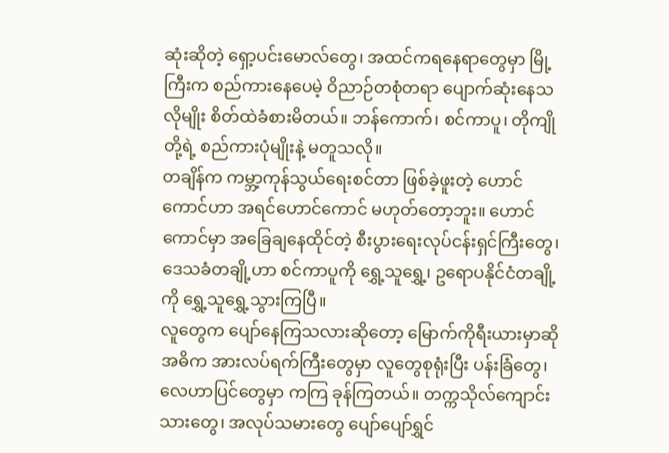ဆုံးဆိုတဲ့ ရှော့ပင်းမောလ်တွေ၊ အထင်ကရနေရာတွေမှာ မြို့ကြီးက စည်ကားနေပေမဲ့ ဝိညာဉ်တစုံတရာ ပျောက်ဆုံးနေသလိုမျိုး စိတ်ထဲခံစားမိတယ်။ ဘန်ကောက်၊ စင်ကာပူ၊ တိုကျိုတို့ရဲ့ စည်ကားပုံမျိုးနဲ့ မတူသလို။
တချိန်က ကမ္ဘာ့ကုန်သွယ်ရေးစင်တာ ဖြစ်ခဲ့ဖူးတဲ့ ဟောင်ကောင်ဟာ အရင်ဟောင်ကောင် မဟုတ်တော့ဘူး။ ဟောင်ကောင်မှာ အခြေချနေထိုင်တဲ့ စီးပွားရေးလုပ်ငန်းရှင်ကြီးတွေ၊ ဒေသခံတချို့ဟာ စင်ကာပူကို ရွှေ့သူရွှေ့၊ ဥရောပနိုင်ငံတချို့ကို ရွှေ့သူရွှေ့သွားကြပြီ။
လူတွေက ပျော်နေကြသလားဆိုတော့ မြောက်ကိုရီးယားမှာဆို အဓိက အားလပ်ရက်ကြီးတွေမှာ လူတွေစုရုံးပြီး ပန်းခြံတွေ၊ လေဟာပြင်တွေမှာ ကကြ ခုန်ကြတယ်။ တက္ကသိုလ်ကျောင်းသားတွေ၊ အလုပ်သမားတွေ ပျော်ပျော်ရွှင်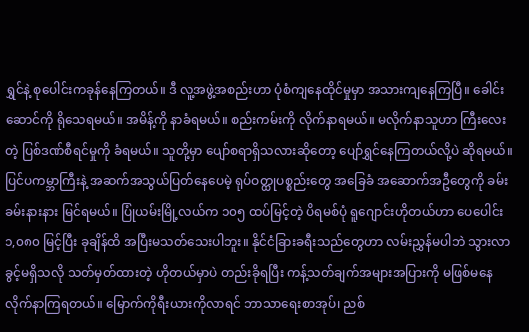ရွှင်နဲ့ စုပေါင်းကခုန်နေကြတယ်။ ဒီ လူ့အဖွဲ့အစည်းဟာ ပုံစံကျနေထိုင်မှုမှာ အသားကျနေကြပြီ။ ခေါင်းဆောင်ကို ရိုသေရမယ်။ အမိန့်ကို နာခံရမယ်။ စည်းကမ်းကို လိုက်နာရမယ်။ မလိုက်နာသူဟာ ကြီးလေးတဲ့ ပြစ်ဒဏ်စီရင်မှုကို ခံရမယ်။ သူတို့မှာ ပျော်စရာရှိသလားဆိုတော့ ပျော်ရွှင်နေကြတယ်လို့ပဲ ဆိုရမယ်။
ပြင်ပကမ္ဘာကြီးနဲ့ အဆက်အသွယ်ပြတ်နေပေမဲ့ ရုပ်ဝတ္ထုပစ္စည်းတွေ အခြေခံ အဆောက်အဦတွေကို ခမ်းခမ်းနားနား မြင်ရမယ်။ ပြုံယမ်းမြို့လယ်က ၁၀၅ ထပ်မြင့်တဲ့ ပိရမစ်ပုံ ရူဂျောင်းဟိုတယ်ဟာ ပေပေါင်း ၁,၀၈၀ မြင့်ပြီး ခုချိန်ထိ အပြီးမသတ်သေးပါဘူး။ နိုင်ငံခြားခရီးသည်တွေဟာ လမ်းညွှန်မပါဘဲ သွားလာခွင့်မရှိသလို သတ်မှတ်ထားတဲ့ ဟိုတယ်မှာပဲ တည်းခိုရပြီး ကန့်သတ်ချက်အများအပြားကို မဖြစ်မနေ လိုက်နာကြရတယ်။ မြောက်ကိုရီးယားကိုလာရင် ဘာသာရေးစာအုပ်၊ ညစ်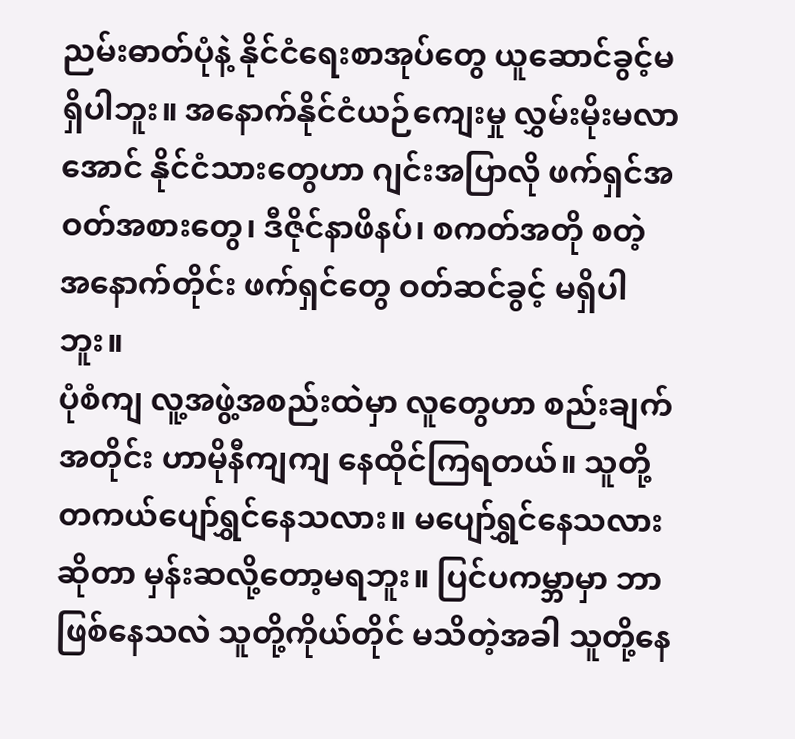ညမ်းဓာတ်ပုံနဲ့ နိုင်ငံရေးစာအုပ်တွေ ယူဆောင်ခွင့်မရှိပါဘူး။ အနောက်နိုင်ငံယဉ်ကျေးမှု လွှမ်းမိုးမလာအောင် နိုင်ငံသားတွေဟာ ဂျင်းအပြာလို ဖက်ရှင်အဝတ်အစားတွေ၊ ဒီဇိုင်နာဖိနပ်၊ စကတ်အတို စတဲ့ အနောက်တိုင်း ဖက်ရှင်တွေ ဝတ်ဆင်ခွင့် မရှိပါဘူး။
ပုံစံကျ လူ့အဖွဲ့အစည်းထဲမှာ လူတွေဟာ စည်းချက်အတိုင်း ဟာမိုနီကျကျ နေထိုင်ကြရတယ်။ သူတို့ တကယ်ပျော်ရွှင်နေသလား။ မပျော်ရွှင်နေသလားဆိုတာ မှန်းဆလို့တော့မရဘူး။ ပြင်ပကမ္ဘာမှာ ဘာဖြစ်နေသလဲ သူတို့ကိုယ်တိုင် မသိတဲ့အခါ သူတို့နေ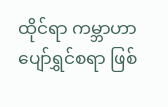ထိုင်ရာ ကမ္ဘာဟာ ပျော်ရွှင်စရာ ဖြစ်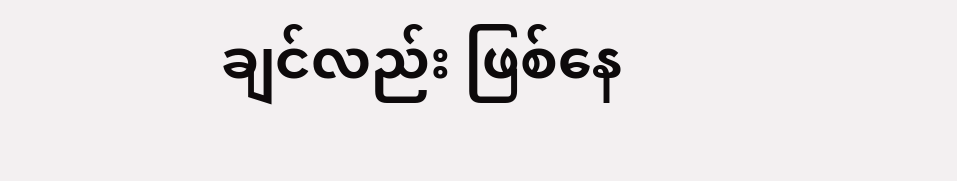ချင်လည်း ဖြစ်နေ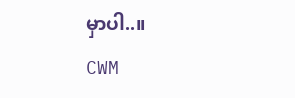မှာပါ..။
CWM